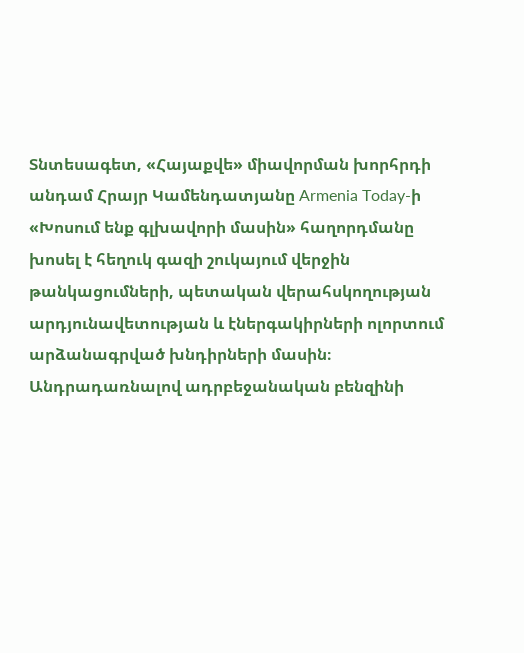Տնտեսագետ, «Հայաքվե» միավորման խորհրդի անդամ Հրայր Կամենդատյանը Armenia Today-ի «Խոսում ենք գլխավորի մասին» հաղորդմանը խոսել է հեղուկ գազի շուկայում վերջին թանկացումների, պետական վերահսկողության արդյունավետության և էներգակիրների ոլորտում արձանագրված խնդիրների մասին։
Անդրադառնալով ադրբեջանական բենզինի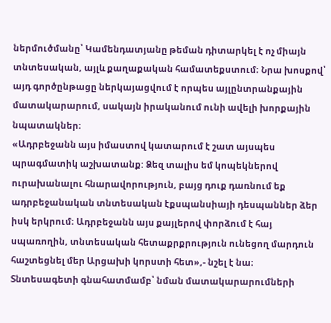ներմուծմանը՝ Կամենդատյանը թեման դիտարկել է ոչ միայն տնտեսական, այլև քաղաքական համատեքստում։ Նրա խոսքով՝ այդ գործընթացը ներկայացվում է որպես այլընտրանքային մատակարարում, սակայն իրականում ունի ավելի խորքային նպատակներ։
«Ադրբեջանն այս իմաստով կատարում է շատ այսպես պրագմատիկ աշխատանք: Ձեզ տալիս եմ կոպեկներով ուրախանալու հնարավորություն, բայց դուք դառնում եք ադրբեջանական տնտեսական էքսպանսիայի դեսպաններ ձեր իսկ երկրում։ Ադրբեջանն այս քայլերով փորձում է հայ սպառողին, տնտեսական հետաքրքրություն ունեցող մարդուն հաշտեցնել մեր Արցախի կորստի հետ»,- նշել է նա։
Տնտեսագետի գնահատմամբ՝ նման մատակարարումների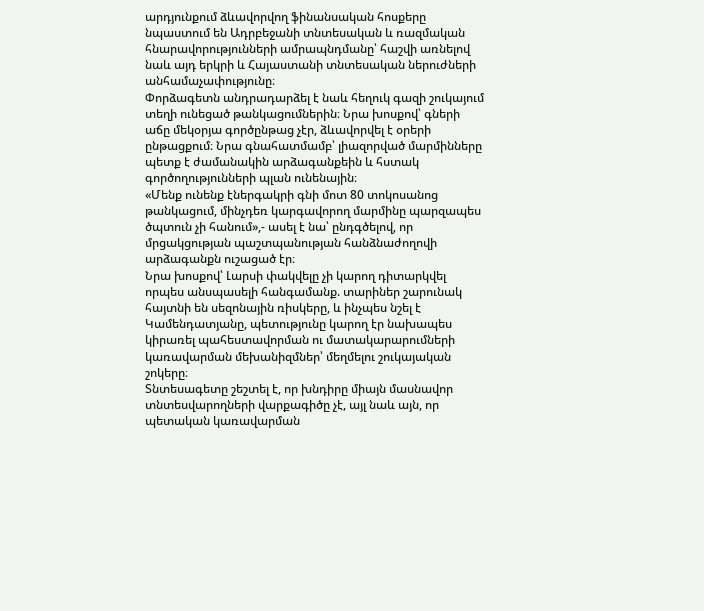արդյունքում ձևավորվող ֆինանսական հոսքերը նպաստում են Ադրբեջանի տնտեսական և ռազմական հնարավորությունների ամրապնդմանը՝ հաշվի առնելով նաև այդ երկրի և Հայաստանի տնտեսական ներուժների անհամաչափությունը։
Փորձագետն անդրադարձել է նաև հեղուկ գազի շուկայում տեղի ունեցած թանկացումներին։ Նրա խոսքով՝ գների աճը մեկօրյա գործընթաց չէր, ձևավորվել է օրերի ընթացքում։ Նրա գնահատմամբ՝ լիազորված մարմինները պետք է ժամանակին արձագանքեին և հստակ գործողությունների պլան ունենային։
«Մենք ունենք էներգակրի գնի մոտ 80 տոկոսանոց թանկացում, մինչդեռ կարգավորող մարմինը պարզապես ծպտուն չի հանում»,- ասել է նա՝ ընդգծելով, որ մրցակցության պաշտպանության հանձնաժողովի արձագանքն ուշացած էր։
Նրա խոսքով՝ Լարսի փակվելը չի կարող դիտարկվել որպես անսպասելի հանգամանք. տարիներ շարունակ հայտնի են սեզոնային ռիսկերը, և ինչպես նշել է Կամենդատյանը, պետությունը կարող էր նախապես կիրառել պահեստավորման ու մատակարարումների կառավարման մեխանիզմներ՝ մեղմելու շուկայական շոկերը։
Տնտեսագետը շեշտել է, որ խնդիրը միայն մասնավոր տնտեսվարողների վարքագիծը չէ, այլ նաև այն, որ պետական կառավարման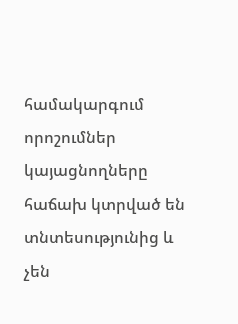համակարգում որոշումներ կայացնողները հաճախ կտրված են տնտեսությունից և չեն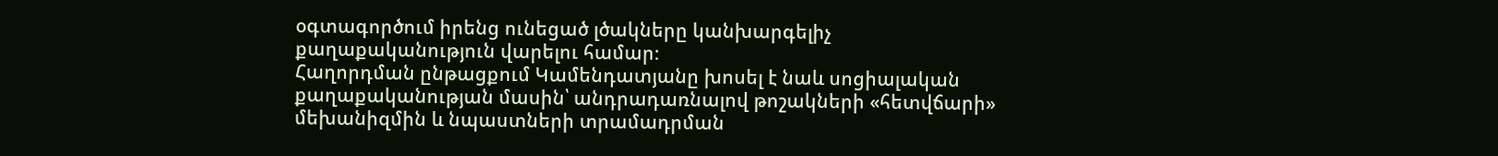օգտագործում իրենց ունեցած լծակները կանխարգելիչ քաղաքականություն վարելու համար։
Հաղորդման ընթացքում Կամենդատյանը խոսել է նաև սոցիալական քաղաքականության մասին՝ անդրադառնալով թոշակների «հետվճարի» մեխանիզմին և նպաստների տրամադրման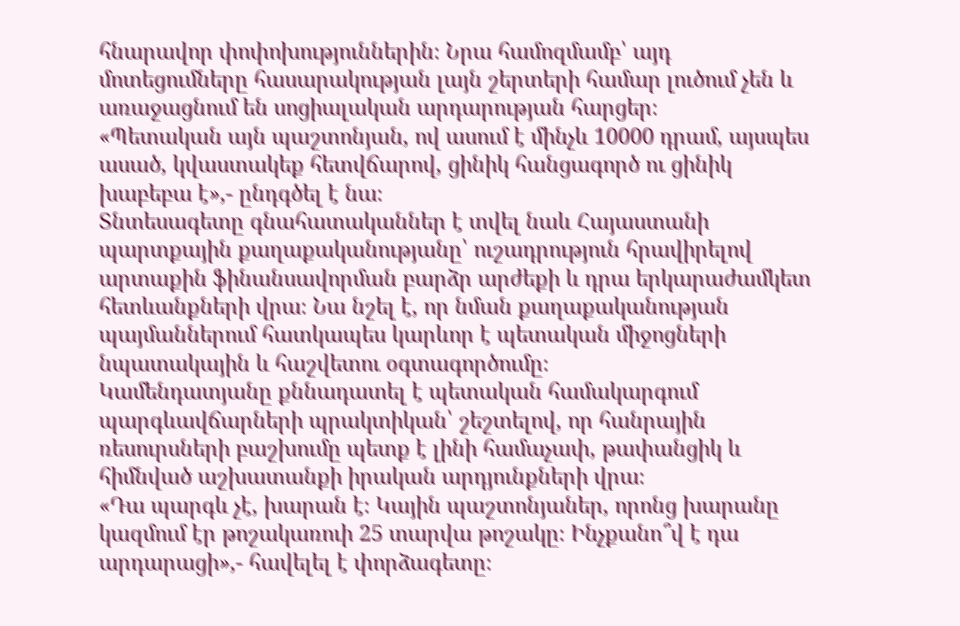հնարավոր փոփոխություններին։ Նրա համոզմամբ՝ այդ մոտեցումները հասարակության լայն շերտերի համար լուծում չեն և առաջացնում են սոցիալական արդարության հարցեր։
«Պետական այն պաշտոնյան, ով ասում է մինչև 10000 դրամ, այսպես ասած, կվաստակեք հետվճարով, ցինիկ հանցագործ ու ցինիկ խաբեբա է»,- ընդգծել է նա։
Տնտեսագետը գնահատականներ է տվել նաև Հայաստանի պարտքային քաղաքականությանը՝ ուշադրություն հրավիրելով արտաքին ֆինանսավորման բարձր արժեքի և դրա երկարաժամկետ հետևանքների վրա։ Նա նշել է, որ նման քաղաքականության պայմաններում հատկապես կարևոր է պետական միջոցների նպատակային և հաշվետու օգտագործումը։
Կամենդատյանը քննադատել է պետական համակարգում պարգևավճարների պրակտիկան՝ շեշտելով, որ հանրային ռեսուրսների բաշխումը պետք է լինի համաչափ, թափանցիկ և հիմնված աշխատանքի իրական արդյունքների վրա։
«Դա պարգև չէ, խարան է։ Կային պաշտոնյաներ, որոնց խարանը կազմում էր թոշակառուի 25 տարվա թոշակը։ Ինչքանո՞վ է դա արդարացի»,- հավելել է փորձագետը։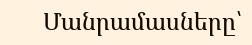Մանրամասները՝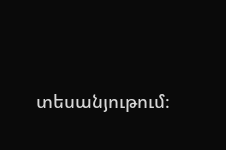տեսանյութում։